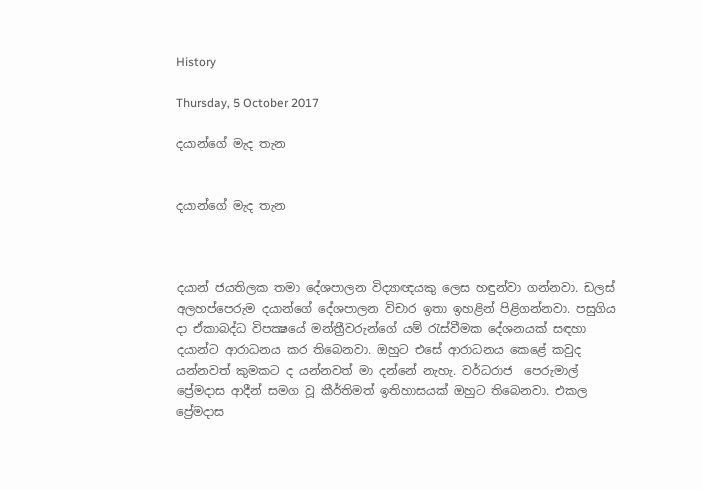History

Thursday, 5 October 2017

දයාන්ගේ මැද තැන


දයාන්ගේ මැද තැන



දයාන් ජයතිලක තමා දේශපාලන විද්‍යාඥයකු ලෙස හඳුන්වා ගන්නවා. ඩලස් අලහප්පෙරුම දයාන්ගේ දේශපාලන විචාර ඉතා ඉහළින් පිළිගන්නවා. පසුගිය දා ඒකාබද්ධ විපක්‍ෂයේ මන්ත්‍රීවරුන්ගේ යම් රැස්වීමක දේශනයක් සඳහා දයාන්ට ආරාධනය කර තිබෙනවා. ඔහුට එසේ ආරාධනය කෙළේ කවුද යන්නවත් කුමකට ද යන්නවත් මා දන්නේ නැහැ. වර්ධරාජ  පෙරුමාල් ප්‍රේමදාස ආදීන් සමග වූ කීර්තිමත් ඉතිහාසයක් ඔහුට තිබෙනවා. එකල ප්‍රේමදාස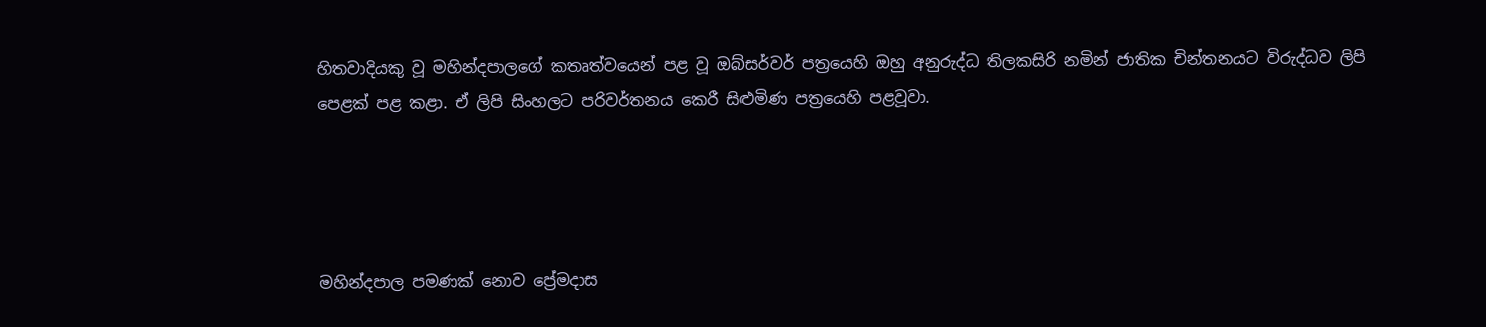හිතවාදියකු වූ මහින්දපාලගේ කතෘත්වයෙන් පළ වූ ඔබ්සර්වර් පත්‍රයෙහි ඔහු අනුරුද්ධ තිලකසිරි නමින් ජාතික චින්තනයට විරුද්ධව ලිපි පෙළක් පළ කළා. ඒ ලිපි සිංහලට පරිවර්තනය කෙරී සිළුමිණ පත්‍රයෙහි පළවූවා.




මහින්දපාල පමණක් නොව ප්‍රේමදාස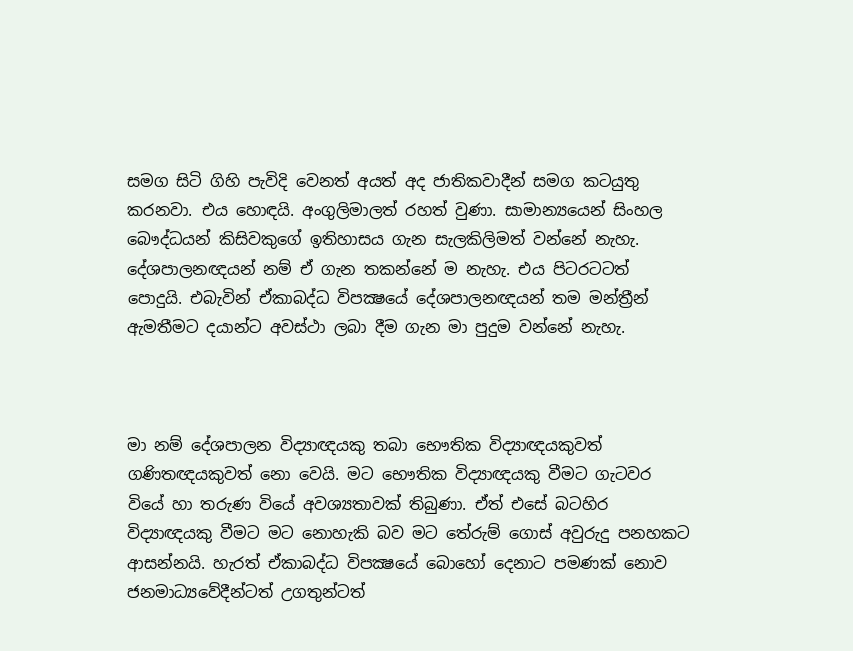සමග සිටි ගිහි පැවිදි වෙනත් අයත් අද ජාතිකවාදීන් සමග කටයුතු කරනවා. එය හොඳයි. අංගුලිමාලත් රහත් වුණා. සාමාන්‍යයෙන් සිංහල බෞද්ධයන් කිසිවකුගේ ඉතිහාසය ගැන සැලකිලිමත් වන්නේ නැහැ. දේශපාලනඥයන් නම් ඒ ගැන තකන්නේ ම නැහැ. එය පිටරටටත් පොදුයි. එබැවින් ඒකාබද්ධ විපක්‍ෂයේ දේශපාලනඥයන් තම මන්ත්‍රීන් ඇමතීමට දයාන්ට අවස්ථා ලබා දීම ගැන මා පුදුම වන්නේ නැහැ.



මා නම් දේශපාලන විද්‍යාඥයකු තබා භෞතික විද්‍යාඥයකුවත් ගණිතඥයකුවත් නො වෙයි. මට භෞතික විද්‍යාඥයකු වීමට ගැටවර වියේ හා තරුණ වියේ අවශ්‍යතාවක් තිබුණා. ඒත් එසේ බටහිර විද්‍යාඥයකු වීමට මට නොහැකි බව මට තේරුම් ගොස් අවුරුදු පනහකට ආසන්නයි. හැරත් ඒකාබද්ධ විපක්‍ෂයේ බොහෝ දෙනාට පමණක් නොව ජනමාධ්‍යවේදීන්ටත් උගතුන්ටත්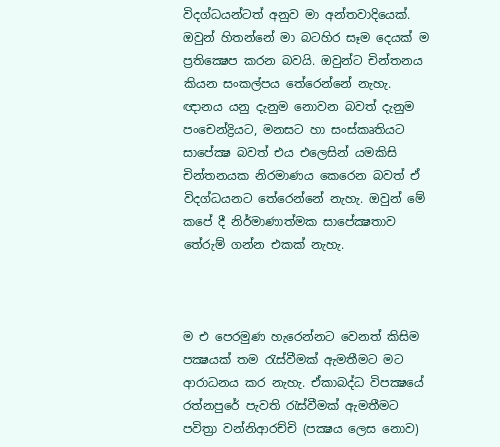විදග්ධයන්ටත් අනුව මා අන්තවාදියෙක්. ඔවුන් හිතන්නේ මා බටහිර සෑම දෙයක් ම ප්‍රතික්‍ෂෙප කරන බවයි. ඔවුන්ට චින්තනය කියන සංකල්පය තේරෙන්නේ නැහැ. ඥානය යනු දැනුම නොවන බවත් දැනුම පංචෙන්ද්‍රියට, මනසට හා සංස්කෘතියට සාපේක්‍ෂ බවත් එය එලෙසින් යමකිසි චින්තනයක නිරමාණය කෙරෙන බවත් ඒ විදග්ධයනට තේරෙන්නේ නැහැ. ඔවුන් මේ කපේ දී නිර්මාණාත්මක සාපේක්‍ෂතාව තේරුම් ගන්න එකක් නැහැ.



ම එ පෙරමුණ හැරෙන්නට වෙනත් කිසිම පක්‍ෂයක් තම රැස්වීමක් ඇමතීමට මට ආරාධනය කර නැහැ. ඒකාබද්ධ විපක්‍ෂයේ රත්නපුරේ පැවති රැස්වීමක් ඇමතීමට පවිත්‍රා වන්නිආරච්චි (පක්‍ෂය ලෙස නොව)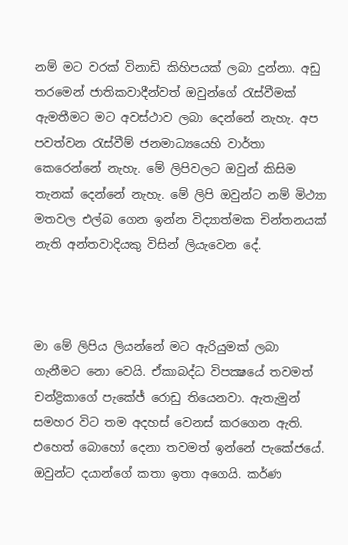නම් මට වරක් විනාඩි කිහිපයක් ලබා දුන්නා. අඩු තරමෙන් ජාතිකවාදීන්වත් ඔවුන්ගේ රැස්වීමක් ඇමතීමට මට අවස්ථාව ලබා දෙන්නේ නැහැ. අප පවත්වන රැස්වීම් ජනමාධ්‍යයෙහි වාර්තා කෙරෙන්නේ නැහැ. මේ ලිපිවලට ඔවුන් කිසිම තැනක් දෙන්නේ නැහැ. මේ ලිපි ඔවුන්ට නම් මිථ්‍යා මතවල එල්බ ගෙන ඉන්න විද්‍යාත්මක චින්තනයක් නැති අන්තවාදියකු විසින් ලියැවෙන දේ.



මා මේ ලිපිය ලියන්නේ මට ඇරියුමක් ලබා ගැනීමට නො වෙයි. ඒකාබද්ධ විපක්‍ෂයේ තවමත් චන්ද්‍රිකාගේ පැකේජ් රොඩු තියෙනවා. ඇතැමුන් සමහර විට තම අදහස් වෙනස් කරගෙන ඇති. එහෙත් බොහෝ දෙනා තවමත් ඉන්නේ පැකේජයේ. ඔවුන්ට දයාන්ගේ කතා ඉතා අගෙයි. කර්ණ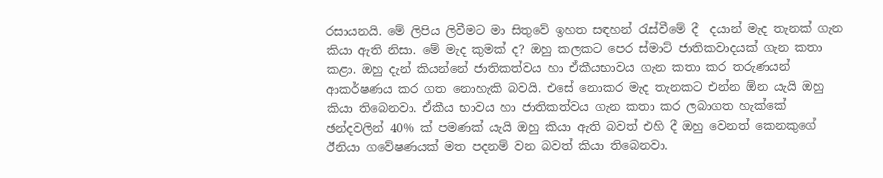රසායනයි. මේ ලිපිය ලිවීමට මා සිතුවේ ඉහත සඳහන් රැස්වීමේ දී  දයාන් මැද තැනක් ගැන කියා ඇති නිසා. මේ මැද කුමක් ද? ඔහු කලකට පෙර ස්මාට් ජාතිකවාදයක් ගැන කතා කළා. ඔහු දැන් කියන්නේ ජාතිකත්වය හා ඒකීයභාවය ගැන කතා කර තරුණයන් ආකර්ෂණය කර ගත නොහැකි බවයි. එසේ නොකර මැද තැනකට එන්න ඕන යැයි ඔහු කියා තිබෙනවා. ඒකීය භාවය හා ජාතිකත්වය ගැන කතා කර ලබාගත හැක්කේ ඡන්දවලින් 40% ක් පමණක් යැයි ඔහු කියා ඇති බවත් එහි දී ඔහු වෙනත් කෙනකුගේ ඊනියා ගවේෂණයක් මත පදනම් වන බවත් කියා තිබෙනවා.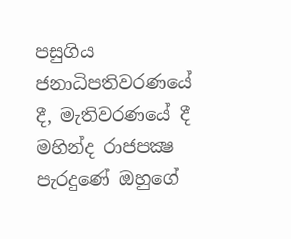පසුගිය ජනාධිපතිවරණයේ දී, මැතිවරණයේ දී මහින්ද රාජපක්‍ෂ පැරදුණේ ඔහුගේ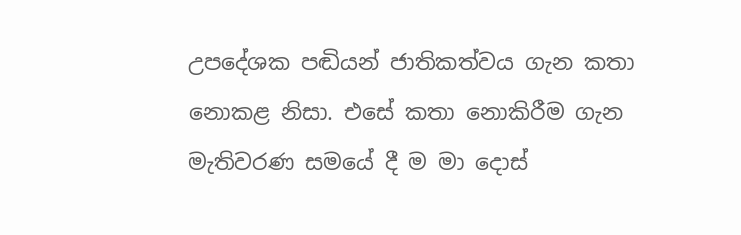උපදේශක පඬියන් ජාතිකත්වය ගැන කතා නොකළ නිසා. එසේ කතා නොකිරීම ගැන මැතිවරණ සමයේ දී ම මා දොස්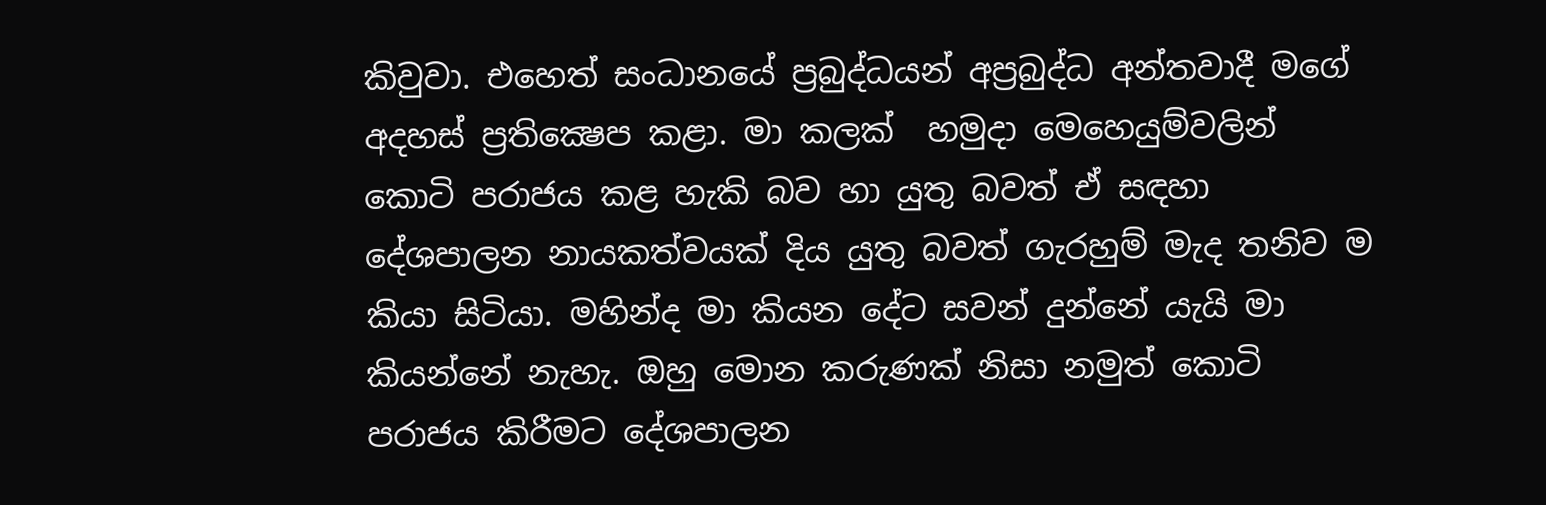කිවුවා. එහෙත් සංධානයේ ප්‍රබුද්ධයන් අප්‍රබුද්ධ අන්තවාදී මගේ අදහස් ප්‍රතික්‍ෂෙප කළා. මා කලක්  හමුදා මෙහෙයුම්වලින් කොටි පරාජය කළ හැකි බව හා යුතු බවත් ඒ සඳහා දේශපාලන නායකත්වයක් දිය යුතු බවත් ගැරහුම් මැද තනිව ම කියා සිටියා. මහින්ද මා කියන දේට සවන් දුන්නේ යැයි මා කියන්නේ නැහැ. ඔහු මොන කරුණක් නිසා නමුත් කොටි පරාජය කිරීමට දේශපාලන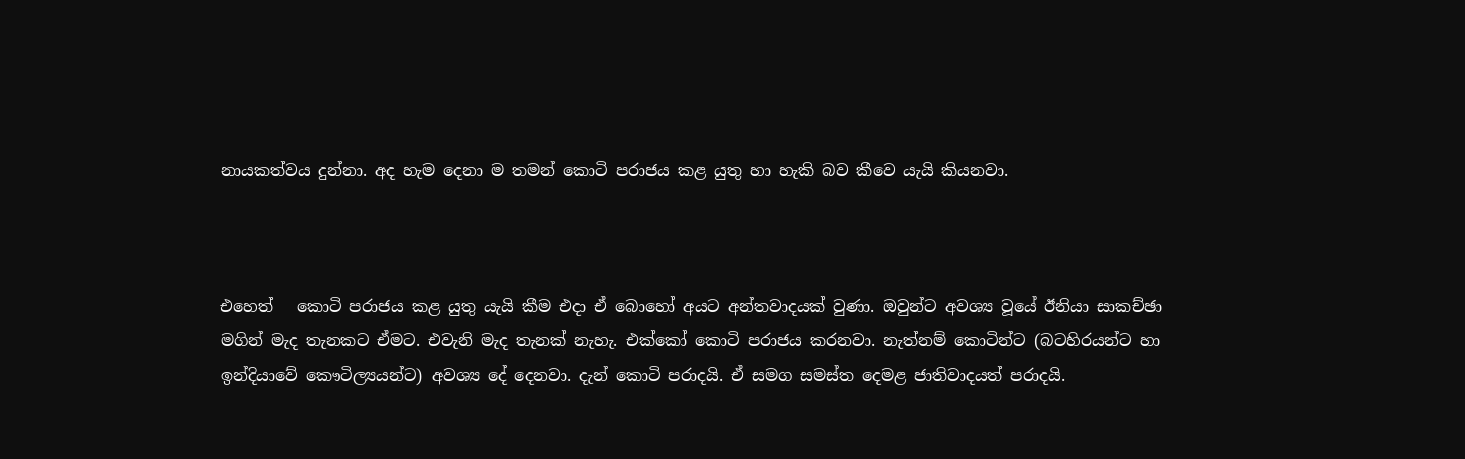නායකත්වය දුන්නා. අද හැම දෙනා ම තමන් කොටි පරාජය කළ යුතු හා හැකි බව කීවෙ යැයි කියනවා.



එහෙත්   කොටි පරාජය කළ යුතු යැයි කීම එදා ඒ බොහෝ අයට අන්තවාදයක් වුණා. ඔවුන්ට අවශ්‍ය වූයේ ඊනියා සාකච්ඡා මගින් මැද තැනකට ඒමට. එවැනි මැද තැනක් නැහැ. එක්කෝ කොටි පරාජය කරනවා. නැත්නම් කොටින්ට (බටහිරයන්ට හා ඉන්දියාවේ කෞටිල්‍යයන්ට) අවශ්‍ය දේ දෙනවා. දැන් කොටි පරාදයි. ඒ සමග සමස්ත දෙමළ ජාතිවාදයත් පරාදයි.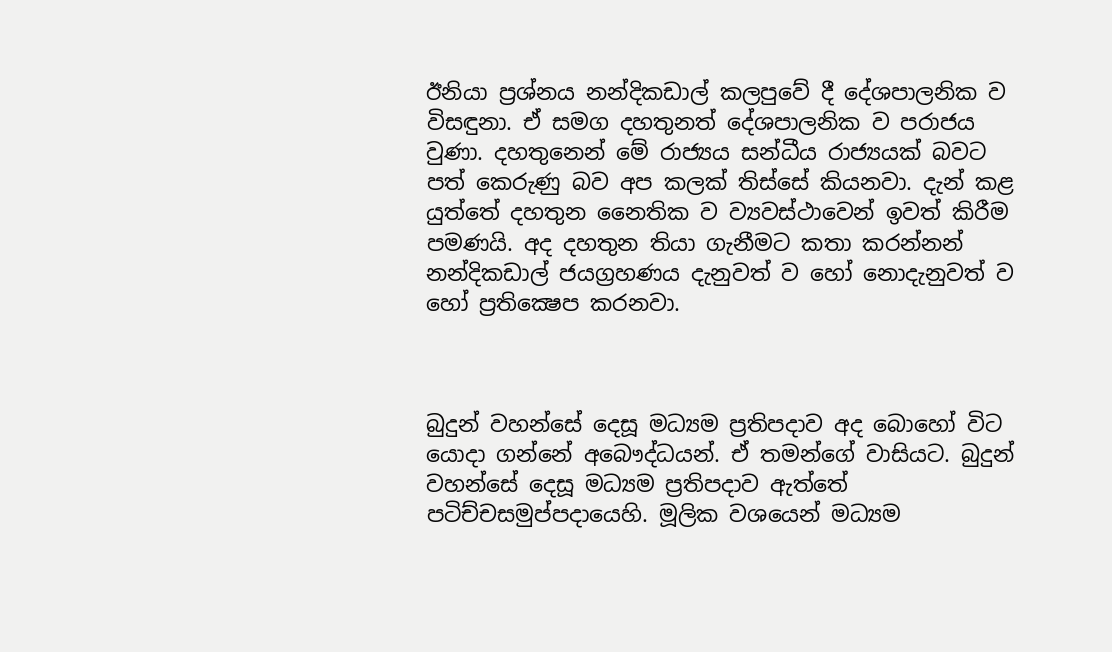ඊනියා ප්‍රශ්නය නන්දිකඩාල් කලපුවේ දී දේශපාලනික ව විසඳුනා. ඒ සමග දහතුනත් දේශපාලනික ව පරාජය වුණා. දහතුනෙන් මේ රාජ්‍යය සන්ධීය රාජ්‍යයක් බවට පත් කෙරුණු බව අප කලක් තිස්සේ කියනවා. දැන් කළ යුත්තේ දහතුන නෛතික ව ව්‍යවස්ථාවෙන් ඉවත් කිරීම පමණයි. අද දහතුන තියා ගැනීමට කතා කරන්නන් නන්දිකඩාල් ජයග්‍රහණය දැනුවත් ව හෝ නොදැනුවත් ව හෝ ප්‍රතික්‍ෂෙප කරනවා.



බුදුන් වහන්සේ දෙසූ මධ්‍යම ප්‍රතිපදාව අද බොහෝ විට යොදා ගන්නේ අබෞද්ධයන්. ඒ තමන්ගේ වාසියට. බුදුන් වහන්සේ දෙසූ මධ්‍යම ප්‍රතිපදාව ඇත්තේ පටිච්චසමුප්පදායෙහි. මූලික වශයෙන් මධ්‍යම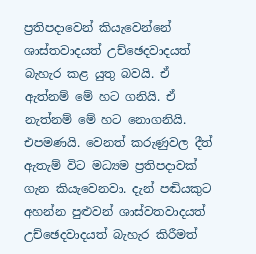ප්‍රතිපදාවෙන් කියැවෙන්නේ ශාස්තවාදයත් උච්ඡෙදවාදයත් බැහැර කළ යුතු බවයි. ඒ ඇත්නම් මේ හට ගනියි. ඒ නැත්නම් මේ හට නොගනියි. එපමණයි. වෙනත් කරුණුවල දීත් ඇතැම් විට මධ්‍යම ප්‍රතිපදාවක් ගැන කියැවෙනවා. දැන් පඬියකුට අහන්න පුළුවන් ශාස්වතවාදයත් උච්ඡෙදවාදයත් බැහැර කිරීමත්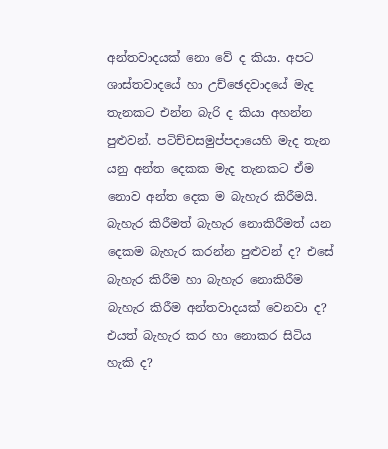අන්තවාදයක් නො වේ ද කියා. අපට ශාස්තවාදයේ හා උච්ඡෙදවාදයේ මැද තැනකට එන්න බැරි ද කියා අහන්න පුළුවන්. පටිච්චසමුප්පදායෙහි මැද තැන යනු අන්ත දෙකක මැද තැනකට ඒම නොව අන්ත දෙක ම බැහැර කිරීමයි. බැහැර කිරීමත් බැහැර නොකිරීමත් යන දෙකම බැහැර කරන්න පුළුවන් ද? එසේ බැහැර කිරීම හා බැහැර නොකිරීම බැහැර කිරීම අන්තවාදයක් වෙනවා ද? එයත් බැහැර කර හා නොකර සිටිය හැකි ද?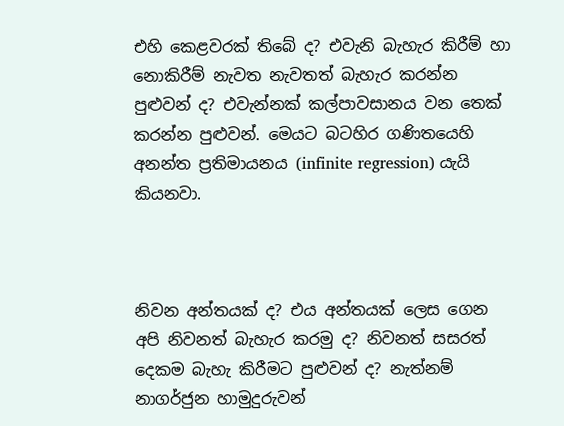එහි කෙළවරක් තිබේ ද? එවැනි බැහැර කිරීම් හා නොකිරීම් නැවත නැවතත් බැහැර කරන්න පුළුවන් ද? එවැන්නක් කල්පාවසානය වන තෙක් කරන්න පුළුවන්. මෙයට බටහිර ගණිතයෙහි අනන්ත ප්‍රතිමායනය (infinite regression) යැයි කියනවා.



නිවන අන්තයක් ද? එය අන්තයක් ලෙස ගෙන අපි නිවනත් බැහැර කරමු ද? නිවනත් සසරත් දෙකම බැහැ කිරීමට පුළුවන් ද? නැත්නම් නාගර්ජුන හාමුදුරුවන්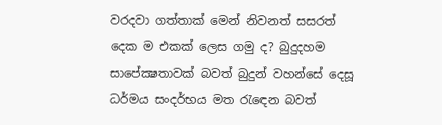වරදවා ගත්තාක් මෙන් නිවනත් සසරත් දෙක ම එකක් ලෙස ගමු ද? බුදුදහම සාපේක්‍ෂතාවක් බවත් බුදුන් වහන්සේ දෙසූ ධර්මය සංදර්භය මත රැඳෙන බවත්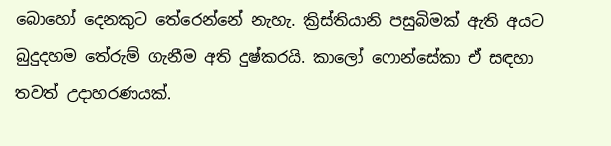බොහෝ දෙනකුට තේරෙන්නේ නැහැ. ක්‍රිස්තියානි පසුබිමක් ඇති අයට බුදුදහම තේරුම් ගැනීම අති දුෂ්කරයි. කාලෝ ෆොන්සේකා ඒ සඳහා තවත් උදාහරණයක්.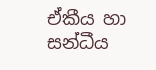ඒකීය හා සන්ධීය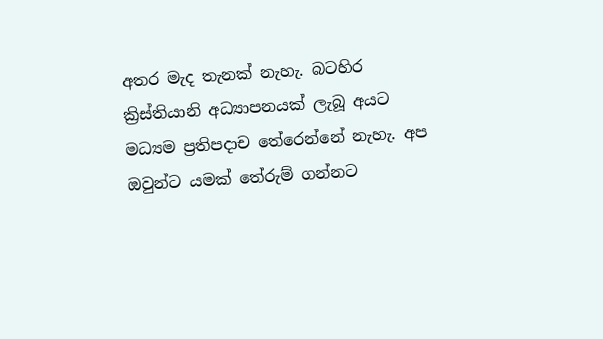අතර මැද තැනක් නැහැ. බටහිර ක්‍රිස්තියානි අධ්‍යාපනයක් ලැබූ අයට මධ්‍යම ප්‍රතිපදාච තේරෙන්නේ නැහැ. අප ඔවුන්ට යමක් තේරුම් ගන්නට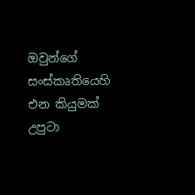ඔවුන්ගේ සංස්කෘතියෙහි එන කියුමක් උපුටා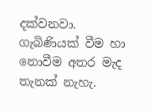දක්වනවා. ගැබිණියක් වීම හා නොවීම අතර මැද තැනක් නැහැ.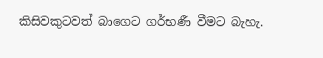කිසිවකුටවත් බාගෙට ගර්භණී වීමට බැහැ.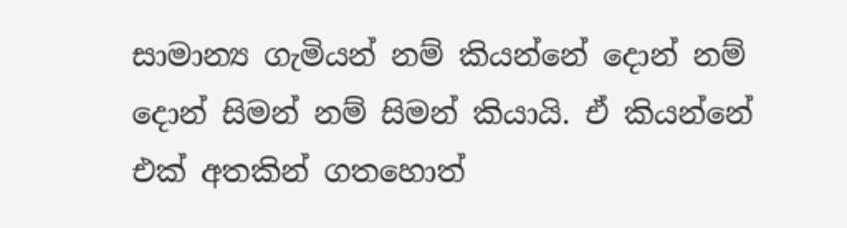සාමාන්‍ය ගැමියන් නම් කියන්නේ දොන් නම් දොන් සිමන් නම් සිමන් කියායි. ඒ කියන්නේ එක් අතකින් ගතහොත්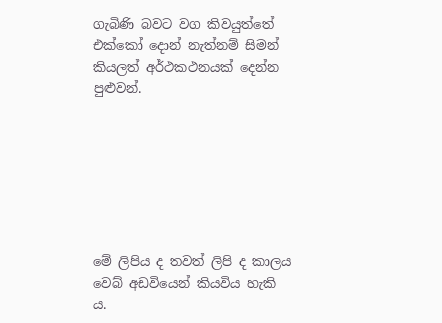ගැබිණි බවට වග කිවයුත්තේ එක්කෝ දොන් නැත්නම් සිමන් කියලත් අර්ථකථනයක් දෙන්න පුළුවන්.







මේ ලිපිය ද තවත් ලිපි ද කාලය වෙබ් අඩවියෙන් කියවිය හැකි ය.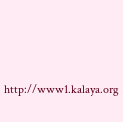http://www1.kalaya.org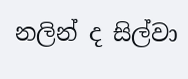නලින් ද සිල්වා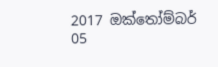2017 ඔක්තෝම්බර් 05